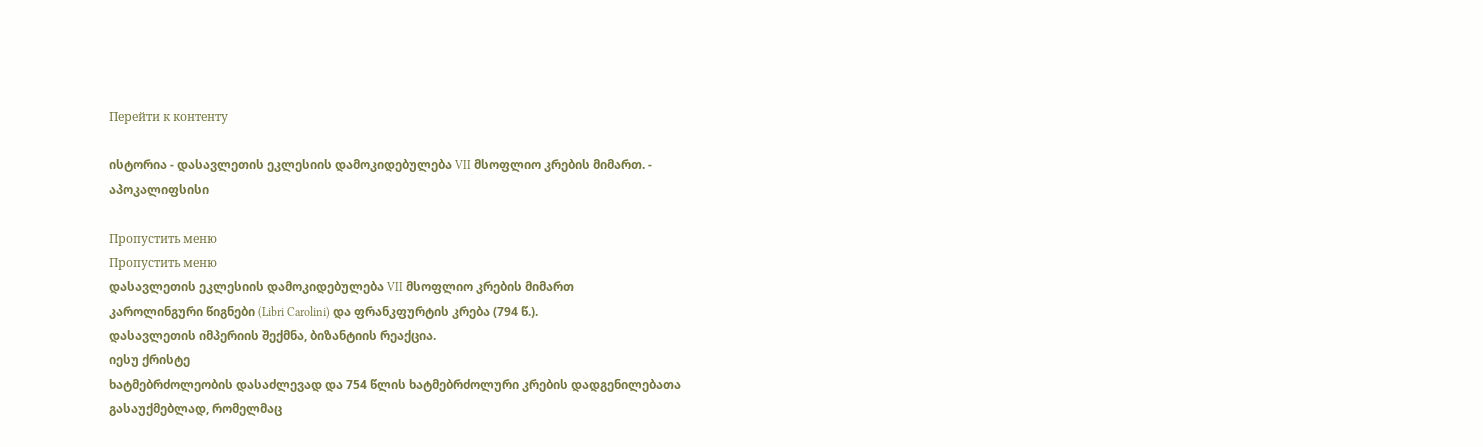Перейти к контенту

ისტორია - დასავლეთის ეკლესიის დამოკიდებულება VII მსოფლიო კრების მიმართ. - აპოკალიფსისი

Пропустить меню
Пропустить меню
დასავლეთის ეკლესიის დამოკიდებულება VII მსოფლიო კრების მიმართ
კაროლინგური წიგნები (Libri Carolini) და ფრანკფურტის კრება (794 წ.).
დასავლეთის იმპერიის შექმნა, ბიზანტიის რეაქცია.
იესუ ქრისტე
ხატმებრძოლეობის დასაძლევად და 754 წლის ხატმებრძოლური კრების დადგენილებათა გასაუქმებლად, რომელმაც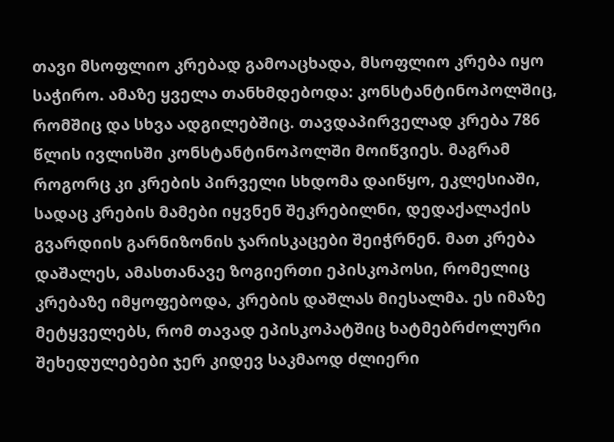თავი მსოფლიო კრებად გამოაცხადა, მსოფლიო კრება იყო საჭირო. ამაზე ყველა თანხმდებოდა: კონსტანტინოპოლშიც, რომშიც და სხვა ადგილებშიც. თავდაპირველად კრება 786 წლის ივლისში კონსტანტინოპოლში მოიწვიეს. მაგრამ როგორც კი კრების პირველი სხდომა დაიწყო, ეკლესიაში, სადაც კრების მამები იყვნენ შეკრებილნი, დედაქალაქის გვარდიის გარნიზონის ჯარისკაცები შეიჭრნენ. მათ კრება დაშალეს, ამასთანავე ზოგიერთი ეპისკოპოსი, რომელიც კრებაზე იმყოფებოდა, კრების დაშლას მიესალმა. ეს იმაზე მეტყველებს, რომ თავად ეპისკოპატშიც ხატმებრძოლური შეხედულებები ჯერ კიდევ საკმაოდ ძლიერი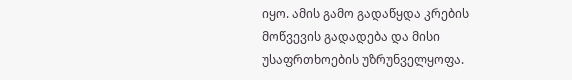იყო. ამის გამო გადაწყდა კრების მოწვევის გადადება და მისი უსაფრთხოების უზრუნველყოფა.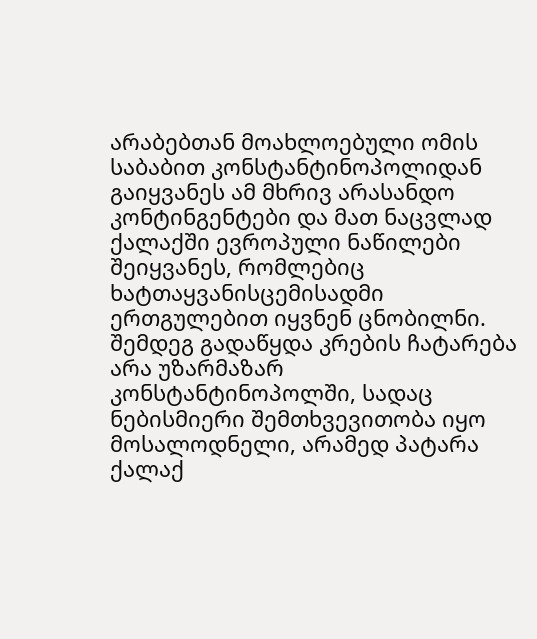არაბებთან მოახლოებული ომის საბაბით კონსტანტინოპოლიდან გაიყვანეს ამ მხრივ არასანდო კონტინგენტები და მათ ნაცვლად ქალაქში ევროპული ნაწილები შეიყვანეს, რომლებიც ხატთაყვანისცემისადმი ერთგულებით იყვნენ ცნობილნი. შემდეგ გადაწყდა კრების ჩატარება არა უზარმაზარ კონსტანტინოპოლში, სადაც ნებისმიერი შემთხვევითობა იყო მოსალოდნელი, არამედ პატარა ქალაქ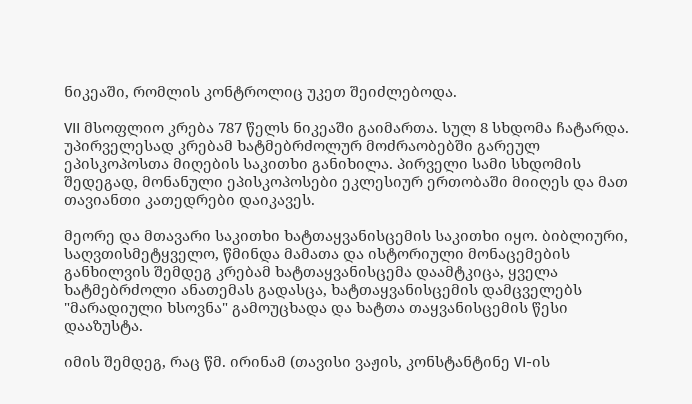ნიკეაში, რომლის კონტროლიც უკეთ შეიძლებოდა.

VII მსოფლიო კრება 787 წელს ნიკეაში გაიმართა. სულ 8 სხდომა ჩატარდა. უპირველესად კრებამ ხატმებრძოლურ მოძრაობებში გარეულ ეპისკოპოსთა მიღების საკითხი განიხილა. პირველი სამი სხდომის შედეგად, მონანული ეპისკოპოსები ეკლესიურ ერთობაში მიიღეს და მათ თავიანთი კათედრები დაიკავეს.

მეორე და მთავარი საკითხი ხატთაყვანისცემის საკითხი იყო. ბიბლიური, საღვთისმეტყველო, წმინდა მამათა და ისტორიული მონაცემების განხილვის შემდეგ კრებამ ხატთაყვანისცემა დაამტკიცა, ყველა ხატმებრძოლი ანათემას გადასცა, ხატთაყვანისცემის დამცველებს "მარადიული ხსოვნა" გამოუცხადა და ხატთა თაყვანისცემის წესი დააზუსტა.

იმის შემდეგ, რაც წმ. ირინამ (თავისი ვაჟის, კონსტანტინე VI-ის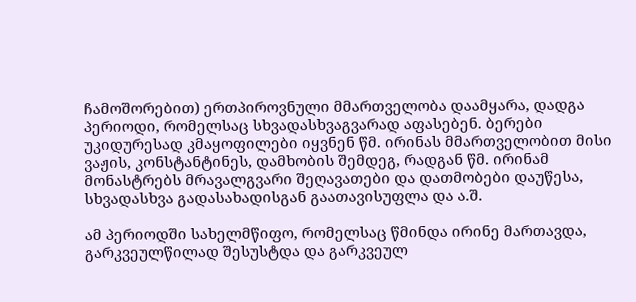ჩამოშორებით) ერთპიროვნული მმართველობა დაამყარა, დადგა პერიოდი, რომელსაც სხვადასხვაგვარად აფასებენ. ბერები უკიდურესად კმაყოფილები იყვნენ წმ. ირინას მმართველობით მისი ვაჟის, კონსტანტინეს, დამხობის შემდეგ, რადგან წმ. ირინამ მონასტრებს მრავალგვარი შეღავათები და დათმობები დაუწესა, სხვადასხვა გადასახადისგან გაათავისუფლა და ა.შ.

ამ პერიოდში სახელმწიფო, რომელსაც წმინდა ირინე მართავდა, გარკვეულწილად შესუსტდა და გარკვეულ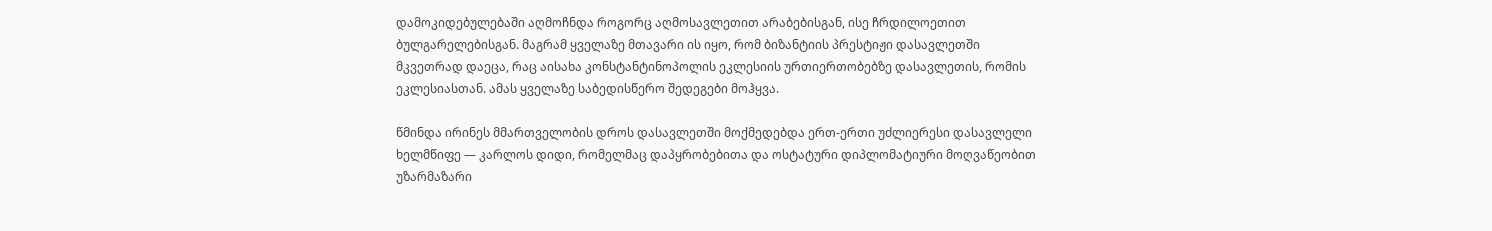დამოკიდებულებაში აღმოჩნდა როგორც აღმოსავლეთით არაბებისგან, ისე ჩრდილოეთით ბულგარელებისგან. მაგრამ ყველაზე მთავარი ის იყო, რომ ბიზანტიის პრესტიჟი დასავლეთში მკვეთრად დაეცა, რაც აისახა კონსტანტინოპოლის ეკლესიის ურთიერთობებზე დასავლეთის, რომის ეკლესიასთან. ამას ყველაზე საბედისწერო შედეგები მოჰყვა.

წმინდა ირინეს მმართველობის დროს დასავლეთში მოქმედებდა ერთ-ერთი უძლიერესი დასავლელი ხელმწიფე — კარლოს დიდი, რომელმაც დაპყრობებითა და ოსტატური დიპლომატიური მოღვაწეობით უზარმაზარი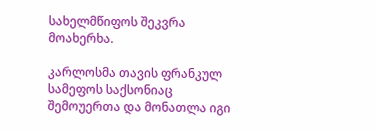სახელმწიფოს შეკვრა მოახერხა.

კარლოსმა თავის ფრანკულ სამეფოს საქსონიაც შემოუერთა და მონათლა იგი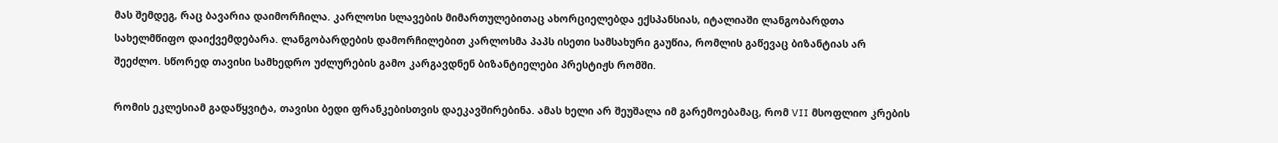მას შემდეგ, რაც ბავარია დაიმორჩილა. კარლოსი სლავების მიმართულებითაც ახორციელებდა ექსპანსიას, იტალიაში ლანგობარდთა სახელმწიფო დაიქვემდებარა. ლანგობარდების დამორჩილებით კარლოსმა პაპს ისეთი სამსახური გაუწია, რომლის გაწევაც ბიზანტიას არ შეეძლო. სწორედ თავისი სამხედრო უძლურების გამო კარგავდნენ ბიზანტიელები პრესტიჟს რომში.

რომის ეკლესიამ გადაწყვიტა, თავისი ბედი ფრანკებისთვის დაეკავშირებინა. ამას ხელი არ შეუშალა იმ გარემოებამაც, რომ VII მსოფლიო კრების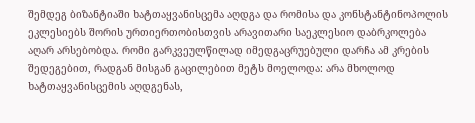შემდეგ ბიზანტიაში ხატთაყვანისცემა აღდგა და რომისა და კონსტანტინოპოლის ეკლესიებს შორის ურთიერთობისთვის არავითარი საეკლესიო დაბრკოლება აღარ არსებობდა. რომი გარკვეულწილად იმედგაცრუებული დარჩა ამ კრების შედეგებით, რადგან მისგან გაცილებით მეტს მოელოდა: არა მხოლოდ ხატთაყვანისცემის აღდგენას,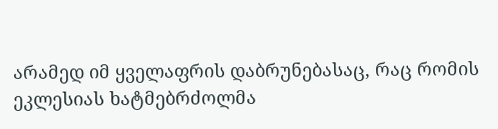არამედ იმ ყველაფრის დაბრუნებასაც, რაც რომის ეკლესიას ხატმებრძოლმა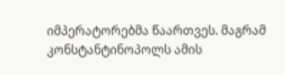იმპერატორებმა წაართვეს. მაგრამ კონსტანტინოპოლს ამის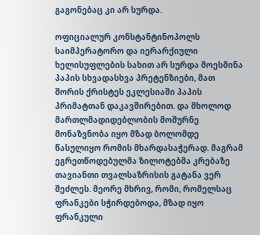გაგონებაც კი არ სურდა.

ოფიციალურ კონსტანტინოპოლს საიმპერატორო და იერარქიული ხელისუფლების სახით არ სურდა მოესმინა პაპის სხვადასხვა პრეტენზიები, მათ შორის ქრისტეს ეკლესიაში პაპის პრიმატთან დაკავშირებით. და მხოლოდ მართლმადიდებლობის მოშურნე მონაზვნობა იყო მზად ბოლომდე წასულიყო რომის მხარდასაჭერად. მაგრამ ეგრეთწოდებულმა ზილოტებმა კრებაზე თავიანთი თვალსაზრისის გატანა ვერ შეძლეს. მეორე მხრივ, რომი, რომელსაც ფრანკები სჭირდებოდა, მზად იყო ფრანკული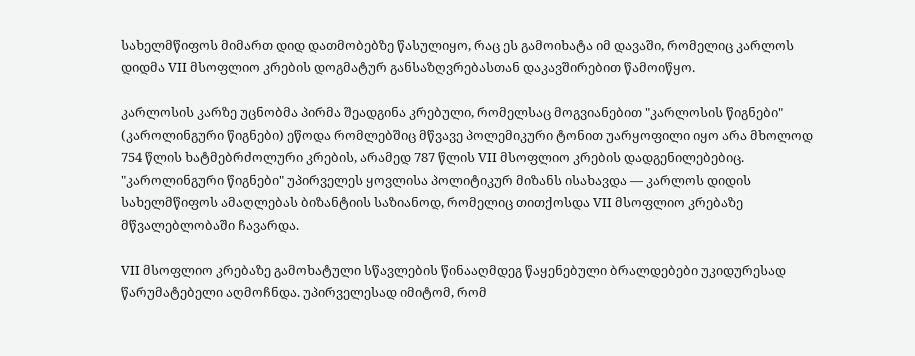სახელმწიფოს მიმართ დიდ დათმობებზე წასულიყო, რაც ეს გამოიხატა იმ დავაში, რომელიც კარლოს დიდმა VII მსოფლიო კრების დოგმატურ განსაზღვრებასთან დაკავშირებით წამოიწყო.

კარლოსის კარზე უცნობმა პირმა შეადგინა კრებული, რომელსაც მოგვიანებით "კარლოსის წიგნები" (კაროლინგური წიგნები) ეწოდა რომლებშიც მწვავე პოლემიკური ტონით უარყოფილი იყო არა მხოლოდ 754 წლის ხატმებრძოლური კრების, არამედ 787 წლის VII მსოფლიო კრების დადგენილებებიც. "კაროლინგური წიგნები" უპირველეს ყოვლისა პოლიტიკურ მიზანს ისახავდა — კარლოს დიდის სახელმწიფოს ამაღლებას ბიზანტიის საზიანოდ, რომელიც თითქოსდა VII მსოფლიო კრებაზე მწვალებლობაში ჩავარდა.

VII მსოფლიო კრებაზე გამოხატული სწავლების წინააღმდეგ წაყენებული ბრალდებები უკიდურესად წარუმატებელი აღმოჩნდა. უპირველესად იმიტომ, რომ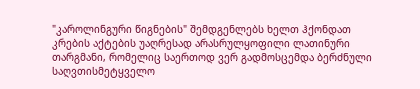"კაროლინგური წიგნების" შემდგენლებს ხელთ ჰქონდათ კრების აქტების უაღრესად არასრულყოფილი ლათინური თარგმანი, რომელიც საერთოდ ვერ გადმოსცემდა ბერძნული საღვთისმეტყველო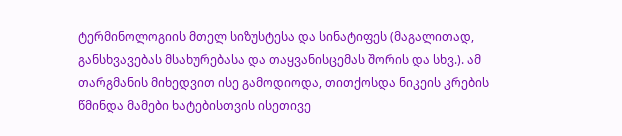ტერმინოლოგიის მთელ სიზუსტესა და სინატიფეს (მაგალითად, განსხვავებას მსახურებასა და თაყვანისცემას შორის და სხვ.). ამ თარგმანის მიხედვით ისე გამოდიოდა, თითქოსდა ნიკეის კრების წმინდა მამები ხატებისთვის ისეთივე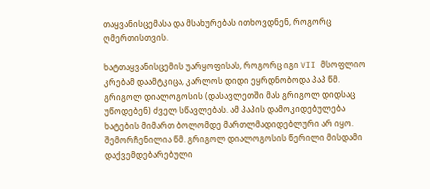თაყვანისცემასა და მსახურებას ითხოვდნენ, როგორც ღმერთისთვის.

ხატთაყვანისცემის უარყოფისას, როგორც იგი VII მსოფლიო კრებამ დაამტკიცა, კარლოს დიდი ეყრდნობოდა პაპ წმ. გრიგოლ დიალოგოსის (დასავლეთში მას გრიგოლ დიდსაც უწოდებენ) ძველ სწავლებას. ამ პაპის დამოკიდებულება ხატების მიმართ ბოლომდე მართლმადიდებლური არ იყო. შემორჩენილია წმ. გრიგოლ დიალოგოსის წერილი მისდამი დაქვემდებარებული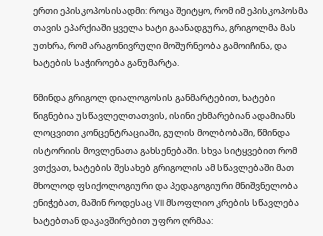ერთი ეპისკოპოსისადმი: როცა შეიტყო, რომ იმ ეპისკოპოსმა თავის ეპარქიაში ყველა ხატი გაანადგურა, გრიგოლმა მას უთხრა, რომ არაგონივრული მოშურნეობა გამოიჩინა, და ხატების საჭიროება განუმარტა.

წმინდა გრიგოლ დიალოგოსის განმარტებით, ხატები წიგნებია უსწავლელთათვის, ისინი ეხმარებიან ადამიანს ლოცვითი კონცენტრაციაში, გულის მოლბობაში, წმინდა ისტორიის მოვლენათა გახსენებაში. სხვა სიტყვებით რომ ვთქვათ, ხატების შესახებ გრიგოლის ამ სწავლებაში მათ მხოლოდ ფსიქოლოგიური და პედაგოგიური მნიშვნელობა ენიჭებათ, მაშინ როდესაც VII მსოფლიო კრების სწავლება ხატებთან დაკავშირებით უფრო ღრმაა: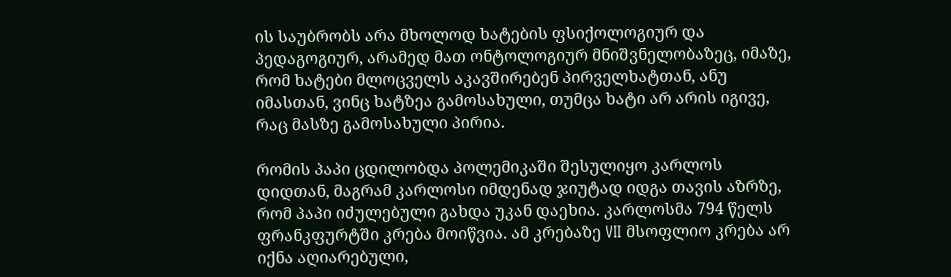ის საუბრობს არა მხოლოდ ხატების ფსიქოლოგიურ და პედაგოგიურ, არამედ მათ ონტოლოგიურ მნიშვნელობაზეც, იმაზე, რომ ხატები მლოცველს აკავშირებენ პირველხატთან, ანუ იმასთან, ვინც ხატზეა გამოსახული, თუმცა ხატი არ არის იგივე, რაც მასზე გამოსახული პირია.

რომის პაპი ცდილობდა პოლემიკაში შესულიყო კარლოს დიდთან, მაგრამ კარლოსი იმდენად ჯიუტად იდგა თავის აზრზე, რომ პაპი იძულებული გახდა უკან დაეხია. კარლოსმა 794 წელს ფრანკფურტში კრება მოიწვია. ამ კრებაზე VII მსოფლიო კრება არ იქნა აღიარებული,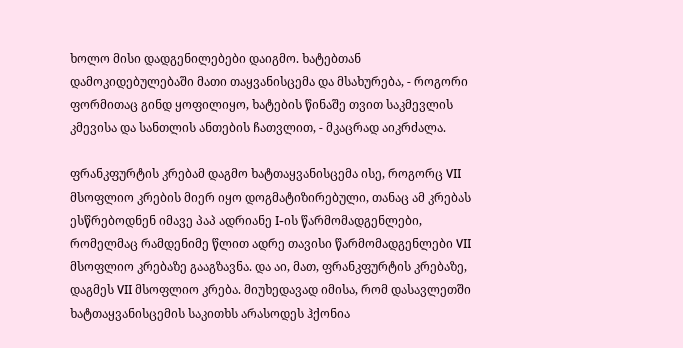ხოლო მისი დადგენილებები დაიგმო. ხატებთან დამოკიდებულებაში მათი თაყვანისცემა და მსახურება, - როგორი ფორმითაც გინდ ყოფილიყო, ხატების წინაშე თვით საკმევლის კმევისა და სანთლის ანთების ჩათვლით, - მკაცრად აიკრძალა.

ფრანკფურტის კრებამ დაგმო ხატთაყვანისცემა ისე, როგორც VII მსოფლიო კრების მიერ იყო დოგმატიზირებული, თანაც ამ კრებას ესწრებოდნენ იმავე პაპ ადრიანე I-ის წარმომადგენლები, რომელმაც რამდენიმე წლით ადრე თავისი წარმომადგენლები VII მსოფლიო კრებაზე გააგზავნა. და აი, მათ, ფრანკფურტის კრებაზე, დაგმეს VII მსოფლიო კრება. მიუხედავად იმისა, რომ დასავლეთში ხატთაყვანისცემის საკითხს არასოდეს ჰქონია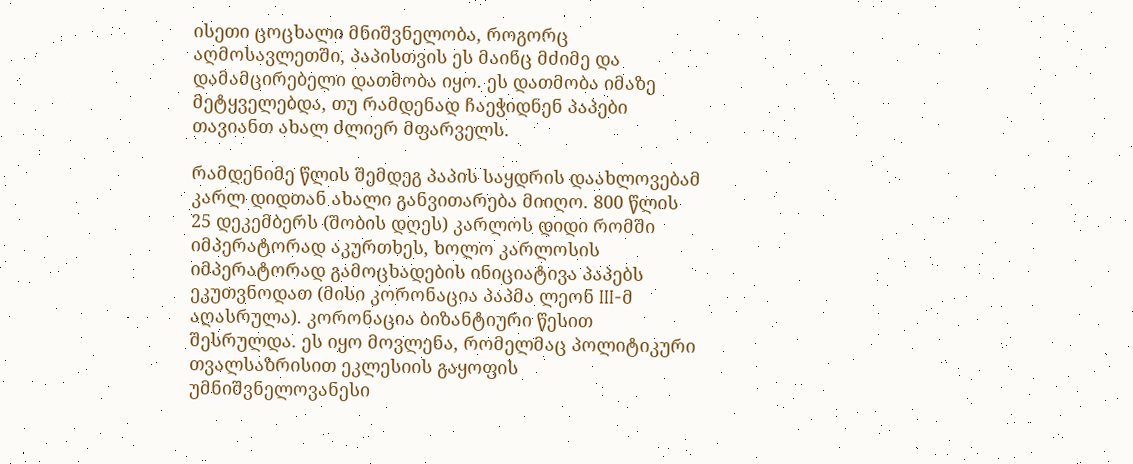ისეთი ცოცხალი მნიშვნელობა, როგორც აღმოსავლეთში, პაპისთვის ეს მაინც მძიმე და დამამცირებელი დათმობა იყო. ეს დათმობა იმაზე მეტყველებდა, თუ რამდენად ჩაეჭიდნენ პაპები თავიანთ ახალ ძლიერ მფარველს.

რამდენიმე წლის შემდეგ პაპის საყდრის დაახლოვებამ კარლ დიდთან ახალი განვითარება მიიღო. 800 წლის 25 დეკემბერს (შობის დღეს) კარლოს დიდი რომში იმპერატორად აკურთხეს, ხოლო კარლოსის იმპერატორად გამოცხადების ინიციატივა პაპებს ეკუთვნოდათ (მისი კორონაცია პაპმა ლეონ III-მ აღასრულა). კორონაცია ბიზანტიური წესით შესრულდა. ეს იყო მოვლენა, რომელმაც პოლიტიკური თვალსაზრისით ეკლესიის გაყოფის უმნიშვნელოვანესი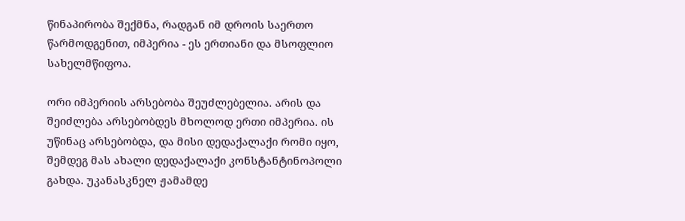წინაპირობა შექმნა, რადგან იმ დროის საერთო წარმოდგენით, იმპერია - ეს ერთიანი და მსოფლიო სახელმწიფოა.

ორი იმპერიის არსებობა შეუძლებელია. არის და შეიძლება არსებობდეს მხოლოდ ერთი იმპერია. ის უწინაც არსებობდა, და მისი დედაქალაქი რომი იყო, შემდეგ მას ახალი დედაქალაქი კონსტანტინოპოლი გახდა. უკანასკნელ ჟამამდე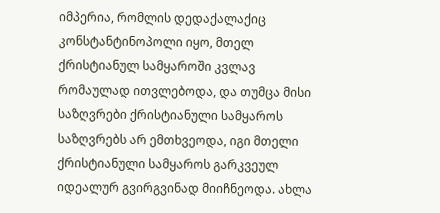იმპერია, რომლის დედაქალაქიც კონსტანტინოპოლი იყო, მთელ ქრისტიანულ სამყაროში კვლავ რომაულად ითვლებოდა, და თუმცა მისი საზღვრები ქრისტიანული სამყაროს საზღვრებს არ ემთხვეოდა, იგი მთელი ქრისტიანული სამყაროს გარკვეულ იდეალურ გვირგვინად მიიჩნეოდა. ახლა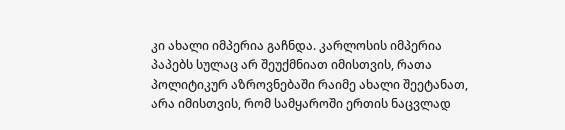კი ახალი იმპერია გაჩნდა. კარლოსის იმპერია პაპებს სულაც არ შეუქმნიათ იმისთვის, რათა პოლიტიკურ აზროვნებაში რაიმე ახალი შეეტანათ, არა იმისთვის, რომ სამყაროში ერთის ნაცვლად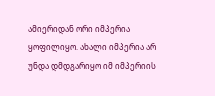ამიერიდან ორი იმპერია ყოფილიყო. ახალი იმპერია არ უნდა დმდგარიყო იმ იმპერიის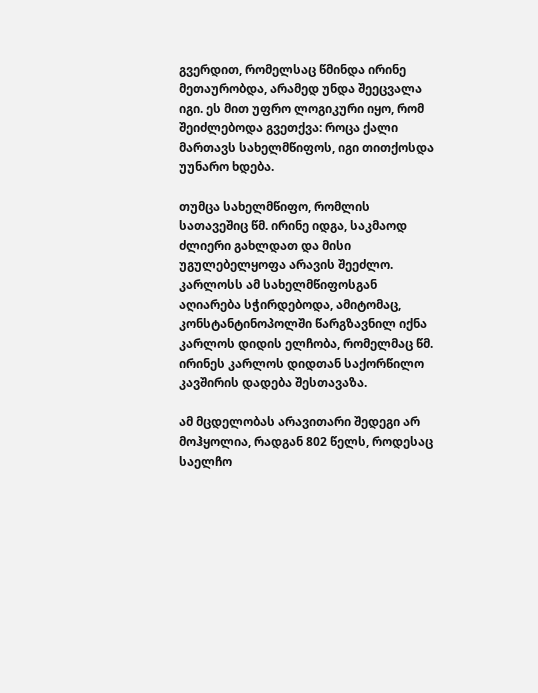გვერდით, რომელსაც წმინდა ირინე მეთაურობდა, არამედ უნდა შეეცვალა იგი. ეს მით უფრო ლოგიკური იყო, რომ შეიძლებოდა გვეთქვა: როცა ქალი მართავს სახელმწიფოს, იგი თითქოსდა უუნარო ხდება.

თუმცა სახელმწიფო, რომლის სათავეშიც წმ. ირინე იდგა, საკმაოდ ძლიერი გახლდათ და მისი უგულებელყოფა არავის შეეძლო. კარლოსს ამ სახელმწიფოსგან აღიარება სჭირდებოდა, ამიტომაც, კონსტანტინოპოლში წარგზავნილ იქნა კარლოს დიდის ელჩობა, რომელმაც წმ. ირინეს კარლოს დიდთან საქორწილო კავშირის დადება შესთავაზა.

ამ მცდელობას არავითარი შედეგი არ მოჰყოლია, რადგან 802 წელს, როდესაც საელჩო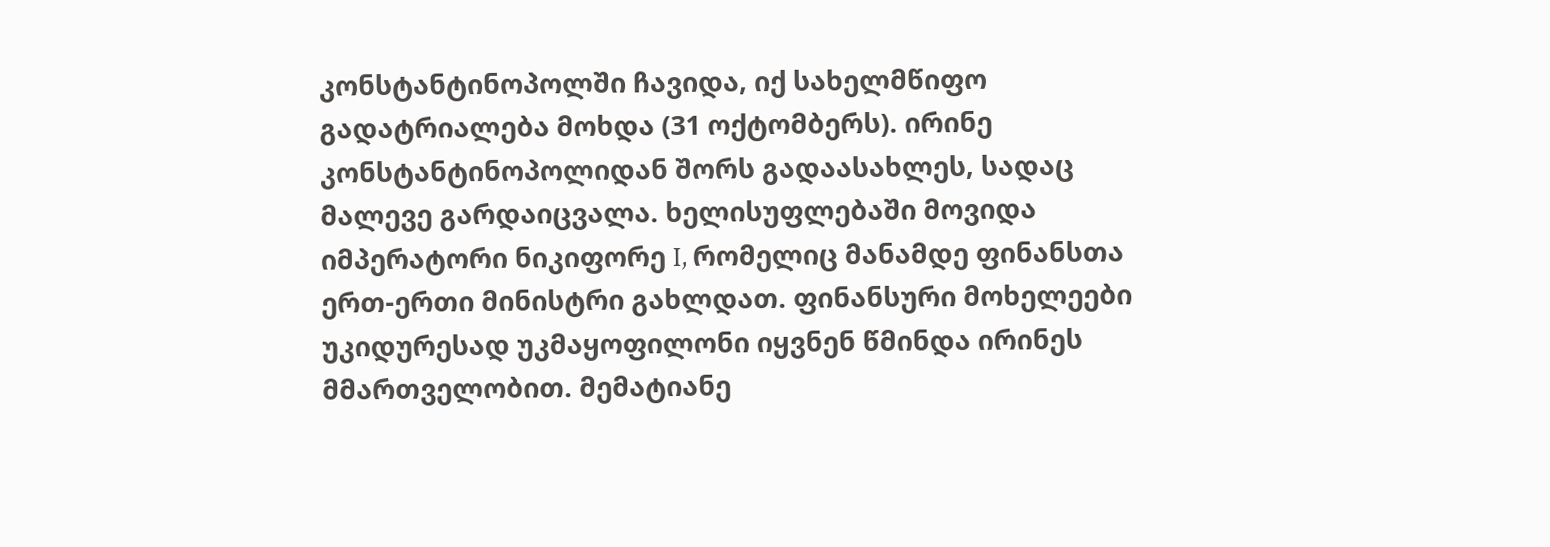კონსტანტინოპოლში ჩავიდა, იქ სახელმწიფო გადატრიალება მოხდა (31 ოქტომბერს). ირინე კონსტანტინოპოლიდან შორს გადაასახლეს, სადაც მალევე გარდაიცვალა. ხელისუფლებაში მოვიდა იმპერატორი ნიკიფორე I, რომელიც მანამდე ფინანსთა ერთ-ერთი მინისტრი გახლდათ. ფინანსური მოხელეები უკიდურესად უკმაყოფილონი იყვნენ წმინდა ირინეს მმართველობით. მემატიანე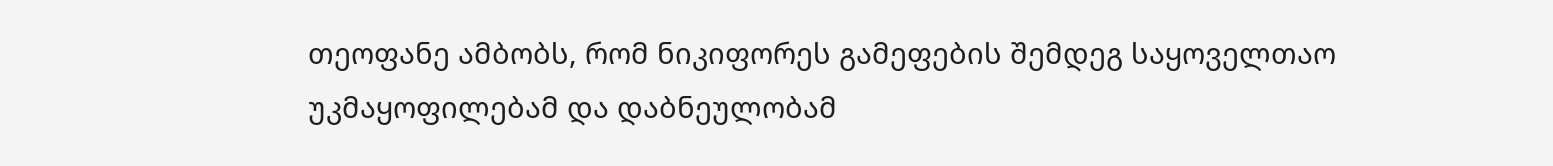თეოფანე ამბობს, რომ ნიკიფორეს გამეფების შემდეგ საყოველთაო უკმაყოფილებამ და დაბნეულობამ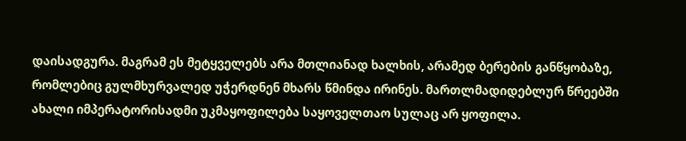დაისადგურა. მაგრამ ეს მეტყველებს არა მთლიანად ხალხის, არამედ ბერების განწყობაზე, რომლებიც გულმხურვალედ უჭერდნენ მხარს წმინდა ირინეს. მართლმადიდებლურ წრეებში ახალი იმპერატორისადმი უკმაყოფილება საყოველთაო სულაც არ ყოფილა.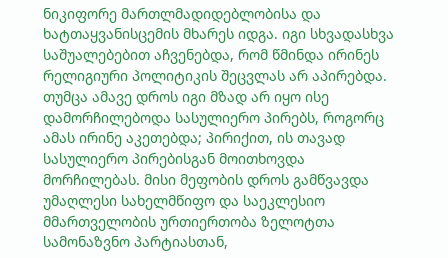ნიკიფორე მართლმადიდებლობისა და ხატთაყვანისცემის მხარეს იდგა. იგი სხვადასხვა საშუალებებით აჩვენებდა, რომ წმინდა ირინეს რელიგიური პოლიტიკის შეცვლას არ აპირებდა. თუმცა ამავე დროს იგი მზად არ იყო ისე დამორჩილებოდა სასულიერო პირებს, როგორც ამას ირინე აკეთებდა; პირიქით, ის თავად სასულიერო პირებისგან მოითხოვდა მორჩილებას. მისი მეფობის დროს გამწვავდა უმაღლესი სახელმწიფო და საეკლესიო მმართველობის ურთიერთობა ზელოტთა სამონაზვნო პარტიასთან,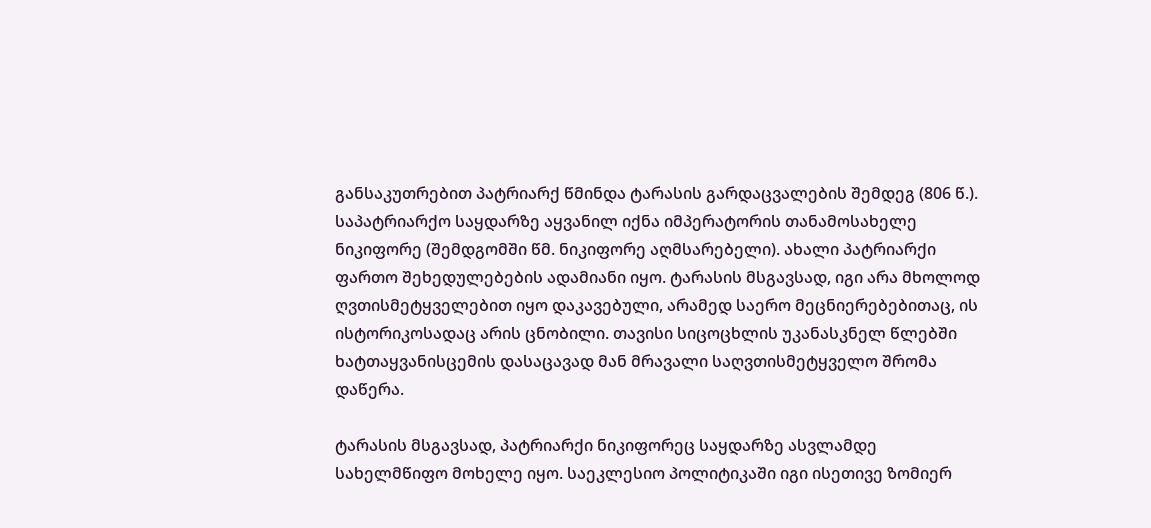განსაკუთრებით პატრიარქ წმინდა ტარასის გარდაცვალების შემდეგ (806 წ.). საპატრიარქო საყდარზე აყვანილ იქნა იმპერატორის თანამოსახელე ნიკიფორე (შემდგომში წმ. ნიკიფორე აღმსარებელი). ახალი პატრიარქი ფართო შეხედულებების ადამიანი იყო. ტარასის მსგავსად, იგი არა მხოლოდ ღვთისმეტყველებით იყო დაკავებული, არამედ საერო მეცნიერებებითაც, ის ისტორიკოსადაც არის ცნობილი. თავისი სიცოცხლის უკანასკნელ წლებში ხატთაყვანისცემის დასაცავად მან მრავალი საღვთისმეტყველო შრომა დაწერა.

ტარასის მსგავსად, პატრიარქი ნიკიფორეც საყდარზე ასვლამდე სახელმწიფო მოხელე იყო. საეკლესიო პოლიტიკაში იგი ისეთივე ზომიერ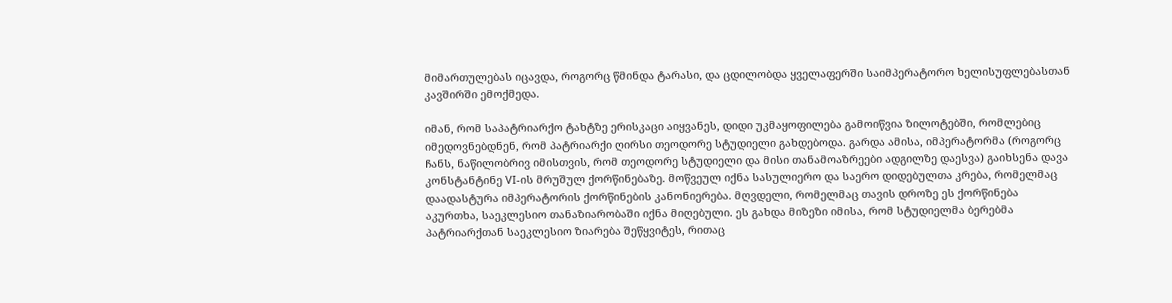მიმართულებას იცავდა, როგორც წმინდა ტარასი, და ცდილობდა ყველაფერში საიმპერატორო ხელისუფლებასთან კავშირში ემოქმედა.

იმან, რომ საპატრიარქო ტახტზე ერისკაცი აიყვანეს, დიდი უკმაყოფილება გამოიწვია ზილოტებში, რომლებიც იმედოვნებდნენ, რომ პატრიარქი ღირსი თეოდორე სტუდიელი გახდებოდა. გარდა ამისა, იმპერატორმა (როგორც ჩანს, ნაწილობრივ იმისთვის, რომ თეოდორე სტუდიელი და მისი თანამოაზრეები ადგილზე დაესვა) გაიხსენა დავა კონსტანტინე VI-ის მრუშულ ქორწინებაზე. მოწვეულ იქნა სასულიერო და საერო დიდებულთა კრება, რომელმაც დაადასტურა იმპერატორის ქორწინების კანონიერება. მღვდელი, რომელმაც თავის დროზე ეს ქორწინება აკურთხა, საეკლესიო თანაზიარობაში იქნა მიღებული. ეს გახდა მიზეზი იმისა, რომ სტუდიელმა ბერებმა პატრიარქთან საეკლესიო ზიარება შეწყვიტეს, რითაც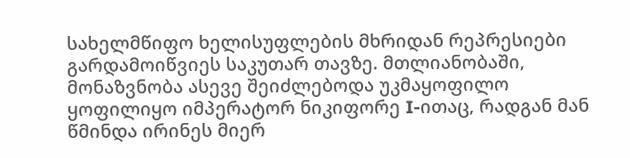სახელმწიფო ხელისუფლების მხრიდან რეპრესიები გარდამოიწვიეს საკუთარ თავზე. მთლიანობაში, მონაზვნობა ასევე შეიძლებოდა უკმაყოფილო ყოფილიყო იმპერატორ ნიკიფორე I-ითაც, რადგან მან წმინდა ირინეს მიერ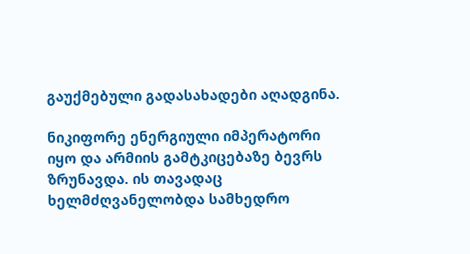გაუქმებული გადასახადები აღადგინა.

ნიკიფორე ენერგიული იმპერატორი იყო და არმიის გამტკიცებაზე ბევრს ზრუნავდა. ის თავადაც ხელმძღვანელობდა სამხედრო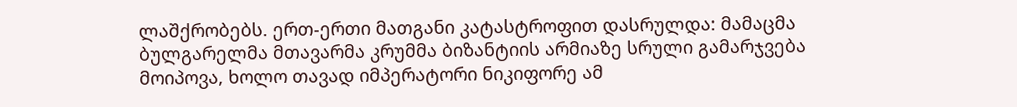ლაშქრობებს. ერთ-ერთი მათგანი კატასტროფით დასრულდა: მამაცმა ბულგარელმა მთავარმა კრუმმა ბიზანტიის არმიაზე სრული გამარჯვება მოიპოვა, ხოლო თავად იმპერატორი ნიკიფორე ამ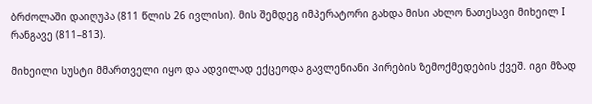ბრძოლაში დაიღუპა (811 წლის 26 ივლისი). მის შემდეგ იმპერატორი გახდა მისი ახლო ნათესავი მიხეილ I რანგავე (811–813).

მიხეილი სუსტი მმართველი იყო და ადვილად ექცეოდა გავლენიანი პირების ზემოქმედების ქვეშ. იგი მზად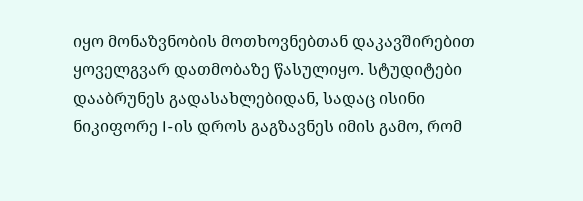იყო მონაზვნობის მოთხოვნებთან დაკავშირებით ყოველგვარ დათმობაზე წასულიყო. სტუდიტები დააბრუნეს გადასახლებიდან, სადაც ისინი ნიკიფორე I-ის დროს გაგზავნეს იმის გამო, რომ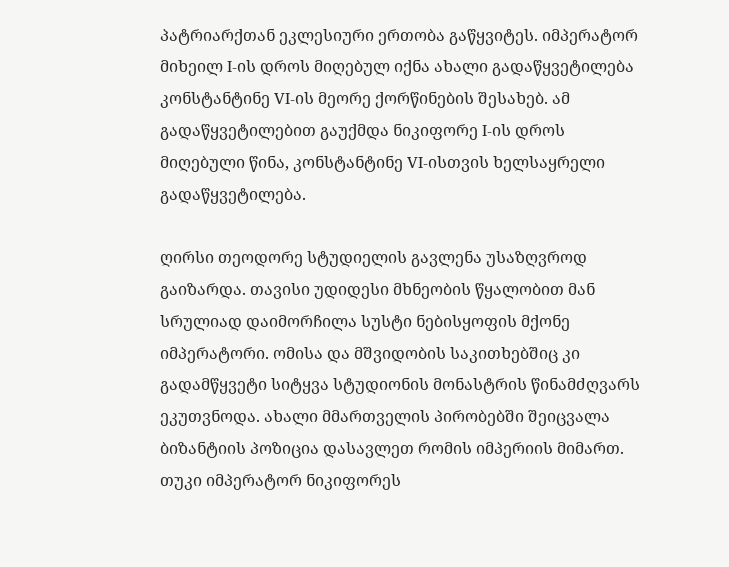პატრიარქთან ეკლესიური ერთობა გაწყვიტეს. იმპერატორ მიხეილ I-ის დროს მიღებულ იქნა ახალი გადაწყვეტილება კონსტანტინე VI-ის მეორე ქორწინების შესახებ. ამ გადაწყვეტილებით გაუქმდა ნიკიფორე I-ის დროს მიღებული წინა, კონსტანტინე VI-ისთვის ხელსაყრელი გადაწყვეტილება.

ღირსი თეოდორე სტუდიელის გავლენა უსაზღვროდ გაიზარდა. თავისი უდიდესი მხნეობის წყალობით მან სრულიად დაიმორჩილა სუსტი ნებისყოფის მქონე იმპერატორი. ომისა და მშვიდობის საკითხებშიც კი გადამწყვეტი სიტყვა სტუდიონის მონასტრის წინამძღვარს ეკუთვნოდა. ახალი მმართველის პირობებში შეიცვალა ბიზანტიის პოზიცია დასავლეთ რომის იმპერიის მიმართ. თუკი იმპერატორ ნიკიფორეს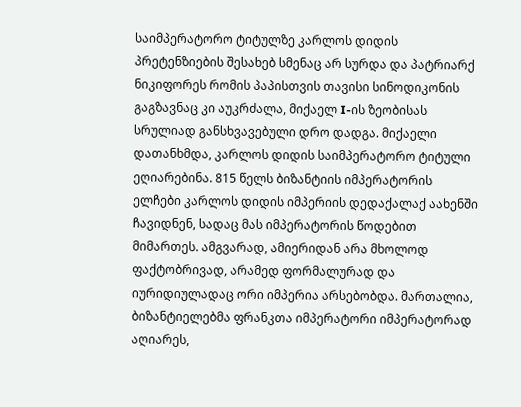საიმპერატორო ტიტულზე კარლოს დიდის პრეტენზიების შესახებ სმენაც არ სურდა და პატრიარქ ნიკიფორეს რომის პაპისთვის თავისი სინოდიკონის გაგზავნაც კი აუკრძალა, მიქაელ I-ის ზეობისას სრულიად განსხვავებული დრო დადგა. მიქაელი დათანხმდა, კარლოს დიდის საიმპერატორო ტიტული ეღიარებინა. 815 წელს ბიზანტიის იმპერატორის ელჩები კარლოს დიდის იმპერიის დედაქალაქ აახენში ჩავიდნენ, სადაც მას იმპერატორის წოდებით მიმართეს. ამგვარად, ამიერიდან არა მხოლოდ ფაქტობრივად, არამედ ფორმალურად და იურიდიულადაც ორი იმპერია არსებობდა. მართალია, ბიზანტიელებმა ფრანკთა იმპერატორი იმპერატორად აღიარეს,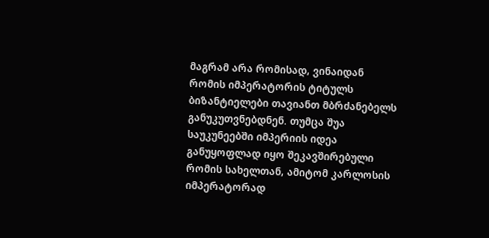მაგრამ არა რომისად, ვინაიდან რომის იმპერატორის ტიტულს ბიზანტიელები თავიანთ მბრძანებელს განუკუთვნებდნენ. თუმცა შუა საუკუნეებში იმპერიის იდეა განუყოფლად იყო შეკავშირებული რომის სახელთან, ამიტომ კარლოსის იმპერატორად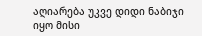აღიარება უკვე დიდი ნაბიჯი იყო მისი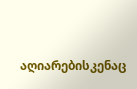აღიარებისკენაც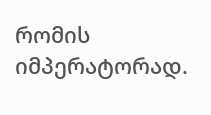რომის იმპერატორად.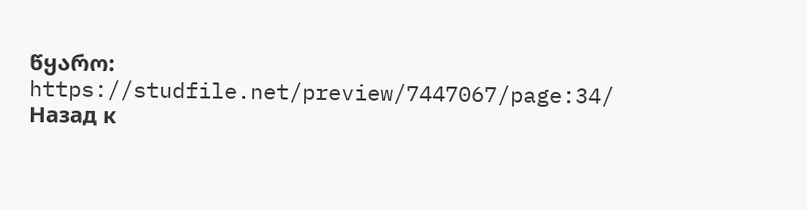წყარო: https://studfile.net/preview/7447067/page:34/
Назад к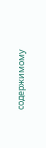содержимому